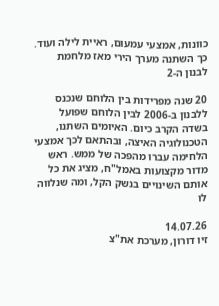כוונות, אמצעי עמעום, ראיית לילה ועוד. כך השתנה מערך הירי מאז מלחמת לבנון ה-2

20 שנה מפרידות בין הלוחם שנכנס ללבנון ב-2006 לבין הלוחם שפועל בשדה הקרב כיום. האיומים השתנו, הטכנולוגיה האיצה, ובהתאם לכך אמצעי הלחימה עברו מהפכה של ממש. ראש מדור מקצועות באמל"ח, מציג את כל אותם השינויים בנשק הקל, ומה שנלווה לו

14.07.26
זיו דורון, מערכת את"צ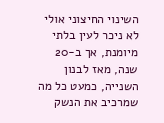השינוי החיצוני אולי לא ניכר לעין בלתי מיומנת, אך ב-20 שנה, מאז לבנון השנייה, כמעט כל מה שמרכיב את הנשק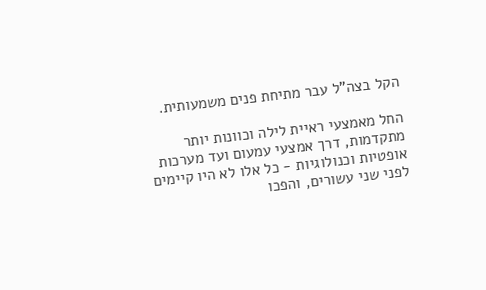הקל בצה"ל עבר מתיחת פנים משמעותית.

החל מאמצעי ראיית לילה וכוונות יותר מתקדמות, דרך אמצעי עמעום ועד מערכות אופטיות וכנולוגיות - כל אלו לא היו קיימים לפני שני עשורים, והפכו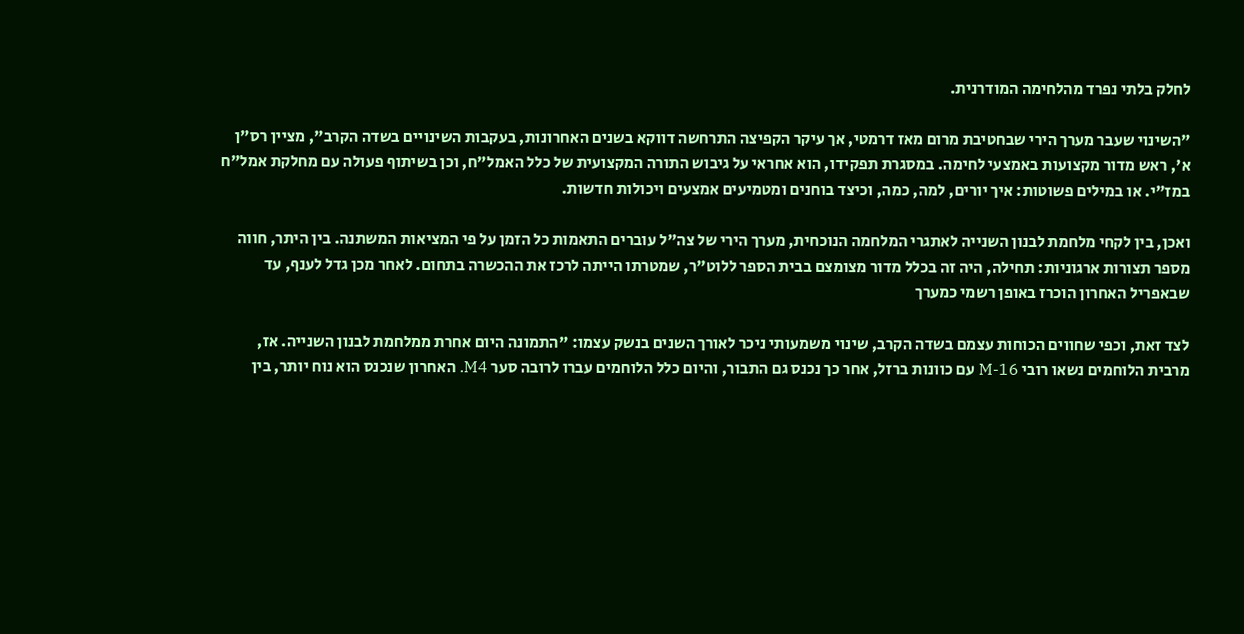לחלק בלתי נפרד מהלחימה המודרנית.

"השינוי שעבר מערך הירי שבחטיבת מרום מאז דרמטי, אך עיקר הקפיצה התרחשה דווקא בשנים האחרונות, בעקבות השינויים בשדה הקרב", מציין רס"ן א', ראש מדור מקצועות באמצעי לחימה. במסגרת תפקידו, הוא אחראי על גיבוש התורה המקצועית של כלל האמל"ח, וכן בשיתוף פעולה עם מחלקת אמל"ח במז"י. או במילים פשוטות: איך יורים, למה, כמה, וכיצד בוחנים ומטמיעים אמצעים ויכולות חדשות.

ואכן, בין לקחי מלחמת לבנון השנייה לאתגרי המלחמה הנוכחית, מערך הירי של צה"ל עוברים התאמות כל הזמן על פי המציאות המשתנה. בין היתר, חווה מספר תצורות ארגוניות: תחילה, היה זה בכלל מדור מצומצם בבית הספר ללוט"ר, שמטרתו הייתה לרכז את ההכשרה בתחום. לאחר מכן גדל לענף, עד שבאפריל האחרון הוכרז באופן רשמי כמערך

לצד זאת, וכפי שחווים הכוחות עצמם בשדה הקרב, שינוי משמעותי ניכר לאורך השנים בנשק עצמו: "התמונה היום אחרת ממלחמת לבנון השנייה. אז, מרבית הלוחמים נשאו רובי M-16 עם כוונות ברזל, אחר כך נכנס גם התבור, והיום כלל הלוחמים עברו לרובה סער M4. האחרון שנכנס הוא נוח יותר, בין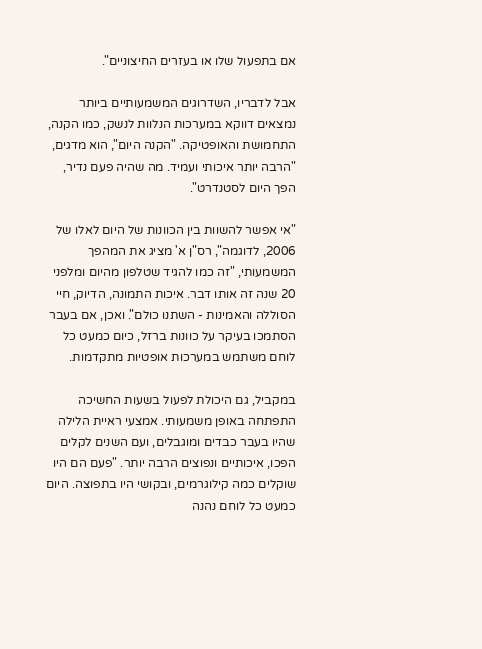אם בתפעול שלו או בעזרים החיצוניים".

אבל לדבריו, השדרוגים המשמעותיים ביותר נמצאים דווקא במערכות הנלוות לנשק, כמו הקנה, התחמושת והאופטיקה. "הקנה היום", הוא מדגים, "הרבה יותר איכותי ועמיד. מה שהיה פעם נדיר, הפך היום לסטנדרט".

"אי אפשר להשוות בין הכוונות של היום לאלו של 2006, לדוגמה", רס"ן א' מציג את המהפך המשמעותי, "זה כמו להגיד שטלפון מהיום ומלפני 20 שנה זה אותו דבר. איכות התמונה, הדיוק, חיי הסוללה והאמינות - השתנו כולם". ואכן, אם בעבר הסתמכו בעיקר על כוונות ברזל, כיום כמעט כל לוחם משתמש במערכות אופטיות מתקדמות.

במקביל, גם היכולת לפעול בשעות החשיכה התפתחה באופן משמעותי. אמצעי ראיית הלילה שהיו בעבר כבדים ומוגבלים, ועם השנים לקלים הפכו, איכותיים ונפוצים הרבה יותר. "פעם הם היו שוקלים כמה קילוגרמים, ובקושי היו בתפוצה. היום כמעט כל לוחם נהנה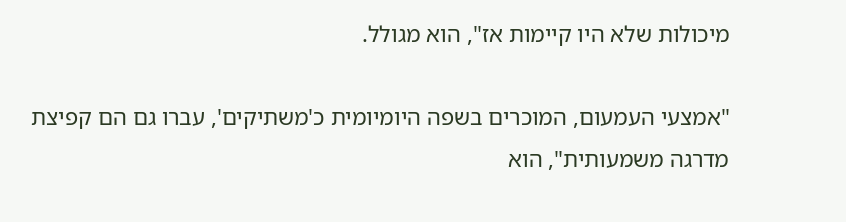מיכולות שלא היו קיימות אז", הוא מגולל.

"אמצעי העמעום, המוכרים בשפה היומיומית כ'משתיקים', עברו גם הם קפיצת מדרגה משמעותית", הוא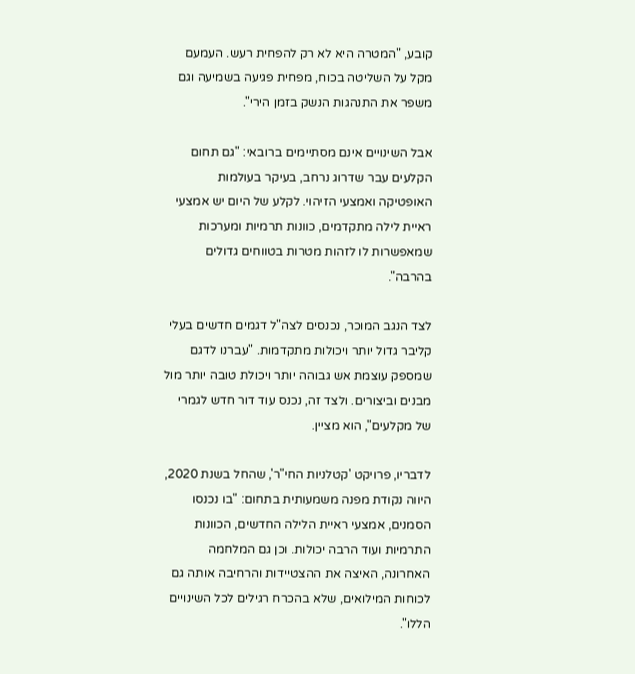קובע, "המטרה היא לא רק להפחית רעש. העמעם מקל על השליטה בכוח, מפחית פגיעה בשמיעה וגם משפר את התנהגות הנשק בזמן הירי".

אבל השינויים אינם מסתיימים ברובאי: "גם תחום הקלעים עבר שדרוג נרחב, בעיקר בעולמות האופטיקה ואמצעי הזיהוי. לקלע של היום יש אמצעי ראיית לילה מתקדמים, כוונות תרמיות ומערכות שמאפשרות לו לזהות מטרות בטווחים גדולים בהרבה".

לצד הנגב המוכר, נכנסים לצה"ל דגמים חדשים בעלי קליבר גדול יותר ויכולות מתקדמות. "עברנו לדגם שמספק עוצמת אש גבוהה יותר ויכולת טובה יותר מול מבנים וביצורים. ולצד זה, נכנס עוד דור חדש לגמרי של מקלעים", הוא מציין.

לדבריו, פרויקט 'קטלניות החי"ר', שהחל בשנת 2020, היווה נקודת מפנה משמעותית בתחום: "בו נכנסו הסמנים, אמצעי ראיית הלילה החדשים, הכוונות התרמיות ועוד הרבה יכולות. וכן גם המלחמה האחרונה, האיצה את ההצטיידות והרחיבה אותה גם לכוחות המילואים, שלא בהכרח רגילים לכל השינויים הללו".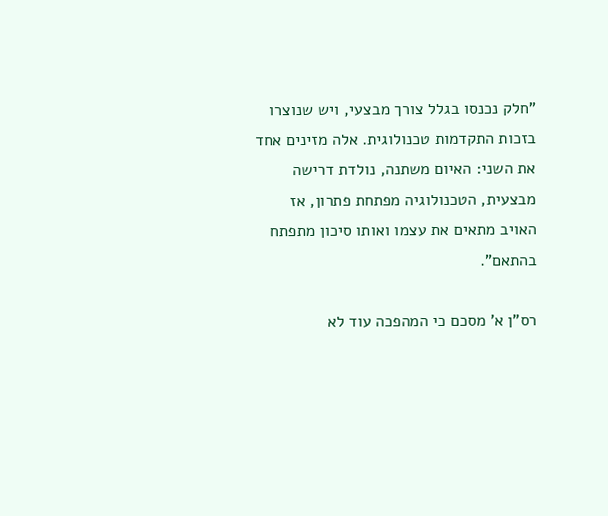"חלק נכנסו בגלל צורך מבצעי, ויש שנוצרו בזכות התקדמות טכנולוגית. אלה מזינים אחד את השני: האיום משתנה, נולדת דרישה מבצעית, הטכנולוגיה מפתחת פתרון, אז האויב מתאים את עצמו ואותו סיכון מתפתח בהתאם".

רס"ן א' מסכם כי המהפכה עוד לא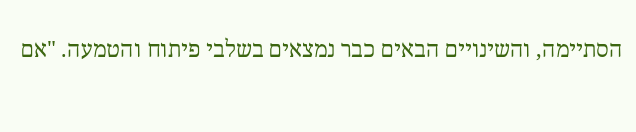הסתיימה, והשינויים הבאים כבר נמצאים בשלבי פיתוח והטמעה. "אם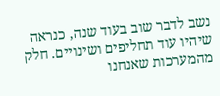נשב לדבר שוב בעוד שנה, כנראה שיהיו עוד תחליפים ושינויים. חלק מהמערכות שאנחנו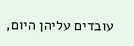עובדים עליהן היום,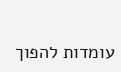עומדות להפוך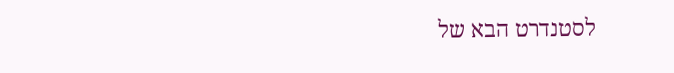לסטנדרט הבא של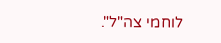לוחמי צה"ל".